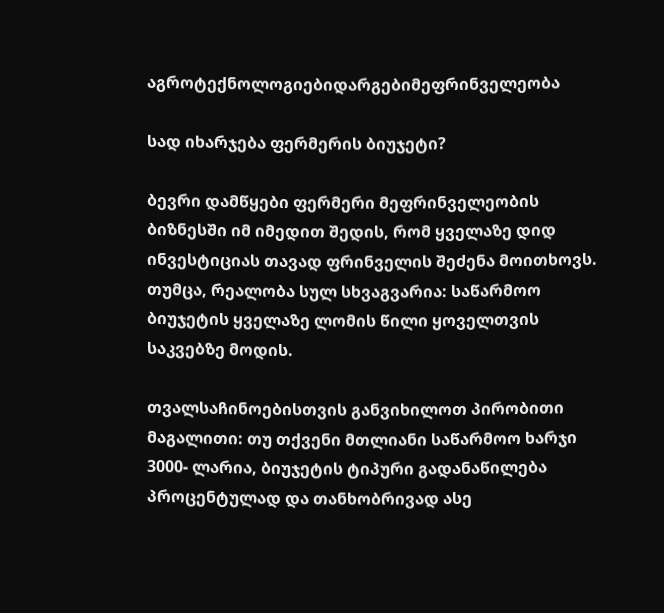აგროტექნოლოგიებიდარგებიმეფრინველეობა

სად იხარჯება ფერმერის ბიუჯეტი?

ბევრი დამწყები ფერმერი მეფრინველეობის ბიზნესში იმ იმედით შედის, რომ ყველაზე დიდ ინვესტიციას თავად ფრინველის შეძენა მოითხოვს. თუმცა, რეალობა სულ სხვაგვარია: საწარმოო ბიუჯეტის ყველაზე ლომის წილი ყოველთვის საკვებზე მოდის.

თვალსაჩინოებისთვის განვიხილოთ პირობითი მაგალითი: თუ თქვენი მთლიანი საწარმოო ხარჯი 3000- ლარია, ბიუჯეტის ტიპური გადანაწილება პროცენტულად და თანხობრივად ასე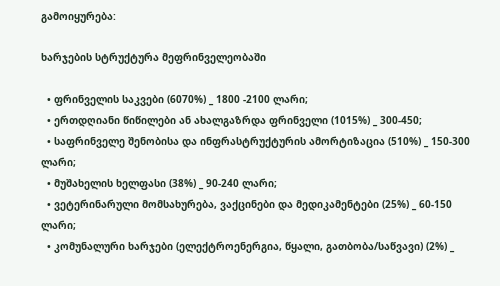გამოიყურება:

ხარჯების სტრუქტურა მეფრინველეობაში

  • ფრინველის საკვები (6070%) _ 1800 -2100 ლარი;
  • ერთდღიანი წიწილები ან ახალგაზრდა ფრინველი (1015%) _ 300-450;
  • საფრინველე შენობისა და ინფრასტრუქტურის ამორტიზაცია (510%) _ 150-300 ლარი;
  • მუშახელის ხელფასი (38%) _ 90-240 ლარი;
  • ვეტერინარული მომსახურება, ვაქცინები და მედიკამენტები (25%) _ 60-150 ლარი;
  • კომუნალური ხარჯები (ელექტროენერგია, წყალი, გათბობა/საწვავი) (2%) _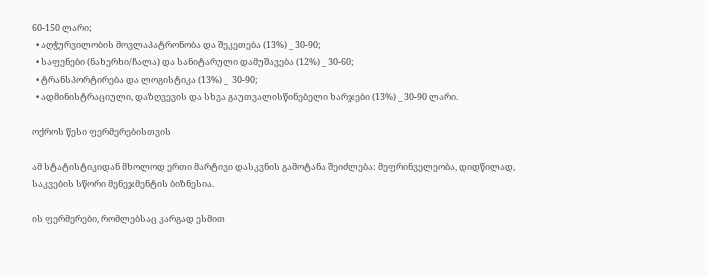60-150 ლარი;
  • აღჭურვილობის მოვლაპატრონობა და შეკეთება (13%) _ 30-90;
  • საფენები (ნახერხი/ჩალა) და სანიტარული დამუშავება (12%) _ 30-60;
  • ტრანსპორტირება და ლოგისტიკა (13%) _  30-90;
  • ადმინისტრაციული, დაზღვევის და სხვა გაუთვალისწინებელი ხარჯები (13%) _ 30-90 ლარი.

ოქროს წესი ფერმერებისთვის

ამ სტატისტიკიდან მხოლოდ ერთი მარტივი დასკვნის გამოტანა შეიძლება: მეფრინველეობა, დიდწილად, საკვების სწორი მენეჯმენტის ბიზნესია.

ის ფერმერები, რომლებსაც კარგად ესმით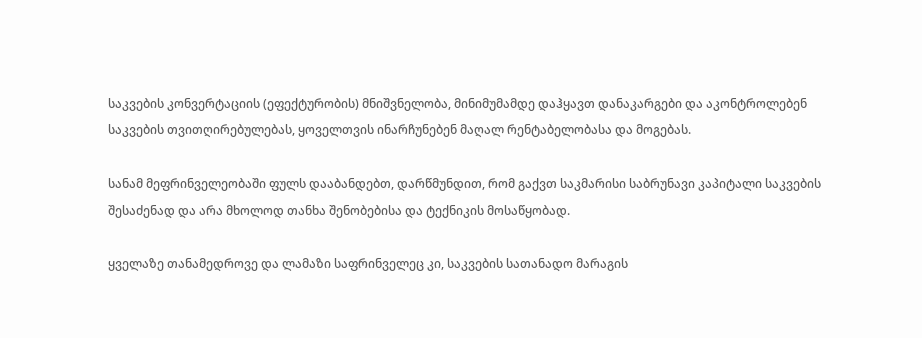საკვების კონვერტაციის (ეფექტურობის) მნიშვნელობა, მინიმუმამდე დაჰყავთ დანაკარგები და აკონტროლებენ საკვების თვითღირებულებას, ყოველთვის ინარჩუნებენ მაღალ რენტაბელობასა და მოგებას.

სანამ მეფრინველეობაში ფულს დააბანდებთ, დარწმუნდით, რომ გაქვთ საკმარისი საბრუნავი კაპიტალი საკვების შესაძენად და არა მხოლოდ თანხა შენობებისა და ტექნიკის მოსაწყობად.

ყველაზე თანამედროვე და ლამაზი საფრინველეც კი, საკვების სათანადო მარაგის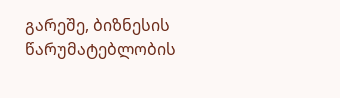გარეშე, ბიზნესის წარუმატებლობის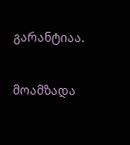გარანტიაა.

მოამზადა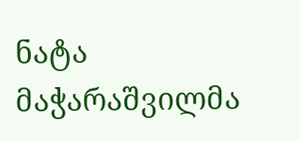ნატა მაჭარაშვილმა